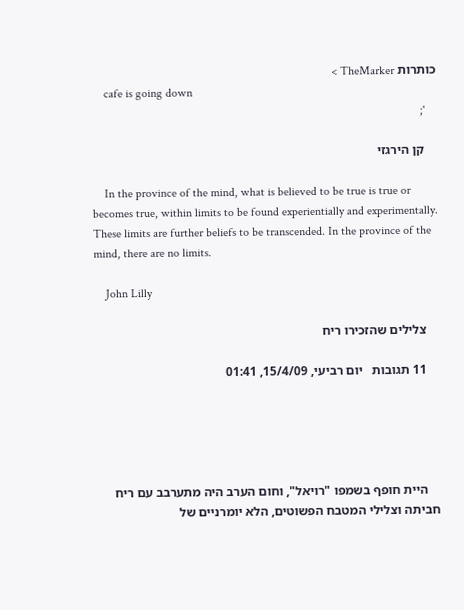כותרות TheMarker >
    cafe is going down
    ';

    קן הירגזי

    In the province of the mind, what is believed to be true is true or becomes true, within limits to be found experientially and experimentally. These limits are further beliefs to be transcended. In the province of the mind, there are no limits.

    John Lilly

    צלילים שהזכירו ריח

    11 תגובות   יום רביעי, 15/4/09, 01:41





    היית חופף בשמפו "רויאל", וחום הערב היה מתערבב עם ריח חביתה וצלילי המטבח הפשוטים, הלא יומרניים של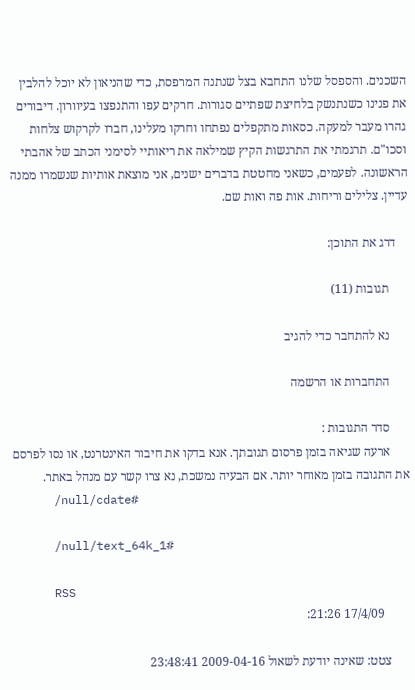השכנים. והספסל שלנו התחבא בצל שנתנה המרפסת, כדי שהניאון לא יוכל להלבין את פנינו כשנתנשק בלחיצת שפתיים סגורות. חרקים עפו והתנפצו בעיוורון. דיבורים גהרו מעבר למעקה. כסאות מתקפלים נפתחו וחרקו מעלינו, חברו לקרקוש צלחות וסכו"ם. תרגמתי את התרגשות הקיץ שמילאה את ריאותיי לסימני הכתב של אהבתי הראשונה. לפעמים, כשאני מחטטת בדברים ישנים, אני מוצאת אותיות שנשמרו ממנה עדיין. צלילים וריחות. אות פה ואות שם.

    דרג את התוכן:

      תגובות (11)

      נא להתחבר כדי להגיב

      התחברות או הרשמה

      סדר התגובות :
      ארעה שגיאה בזמן פרסום תגובתך. אנא בדקו את חיבור האינטרנט, או נסו לפרסם את התגובה בזמן מאוחר יותר. אם הבעיה נמשכת, נא צרו קשר עם מנהל באתר.
      /null/cdate#

      /null/text_64k_1#

      RSS
        17/4/09 21:26:

      צטט: שאינה יודעת לשאול 2009-04-16 23:48:41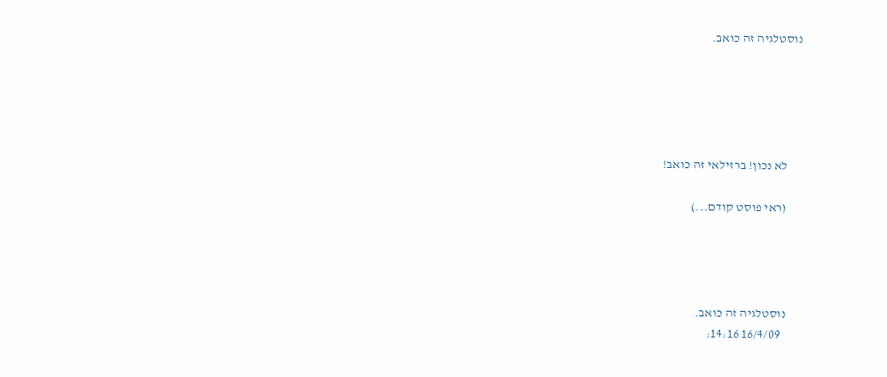נוסטלגיה זה כואב.





      לא נכון! ברזילאי זה כואב!

      (ראי פוסט קודם...)




      נוסטלגיה זה כואב.
        16/4/09 14:16: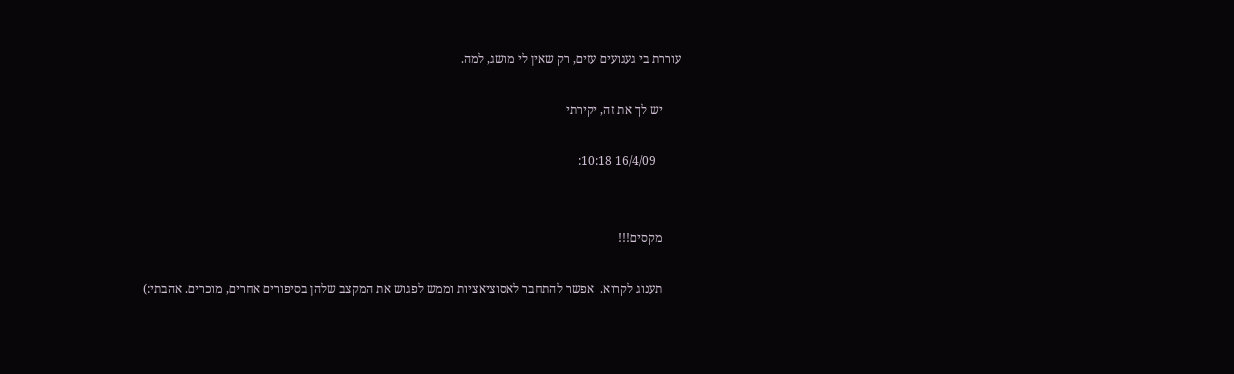עוררת בי געגועים עזים, רק שאין לי מושג, למה.

      יש לך את זה, יקירתי

        16/4/09 10:18:


      מקסים!!!

      תענוג לקרוא.  אפשר להתחבר לאסוציאציות וממש לפגוש את המקצב שלהן בסיפורים אחרים, מוכרים. אהבתי:)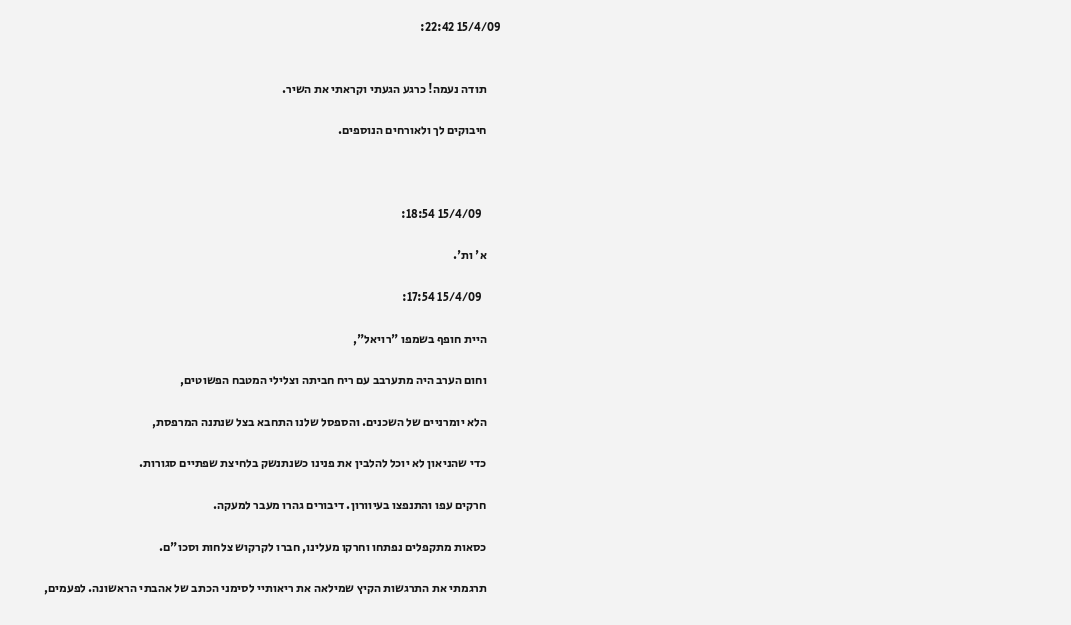15/4/09 22:42:


      תודה נעמה! כרגע הגעתי וקראתי את השיר.

      חיבוקים לך ולאורחים הנוספים.



        15/4/09 18:54:

      א' ות'.

        15/4/09 17:54:

      היית חופף בשמפו "רויאל",

      וחום הערב היה מתערבב עם ריח חביתה וצלילי המטבח הפשוטים,

      הלא יומרניים של השכנים. והספסל שלנו התחבא בצל שנתנה המרפסת,

      כדי שהניאון לא יוכל להלבין את פנינו כשנתנשק בלחיצת שפתיים סגורות.

      חרקים עפו והתנפצו בעיוורון. דיבורים גהרו מעבר למעקה.

      כסאות מתקפלים נפתחו וחרקו מעלינו, חברו לקרקוש צלחות וסכו"ם.

      תרגמתי את התרגשות הקיץ שמילאה את ריאותיי לסימני הכתב של אהבתי הראשונה. לפעמים,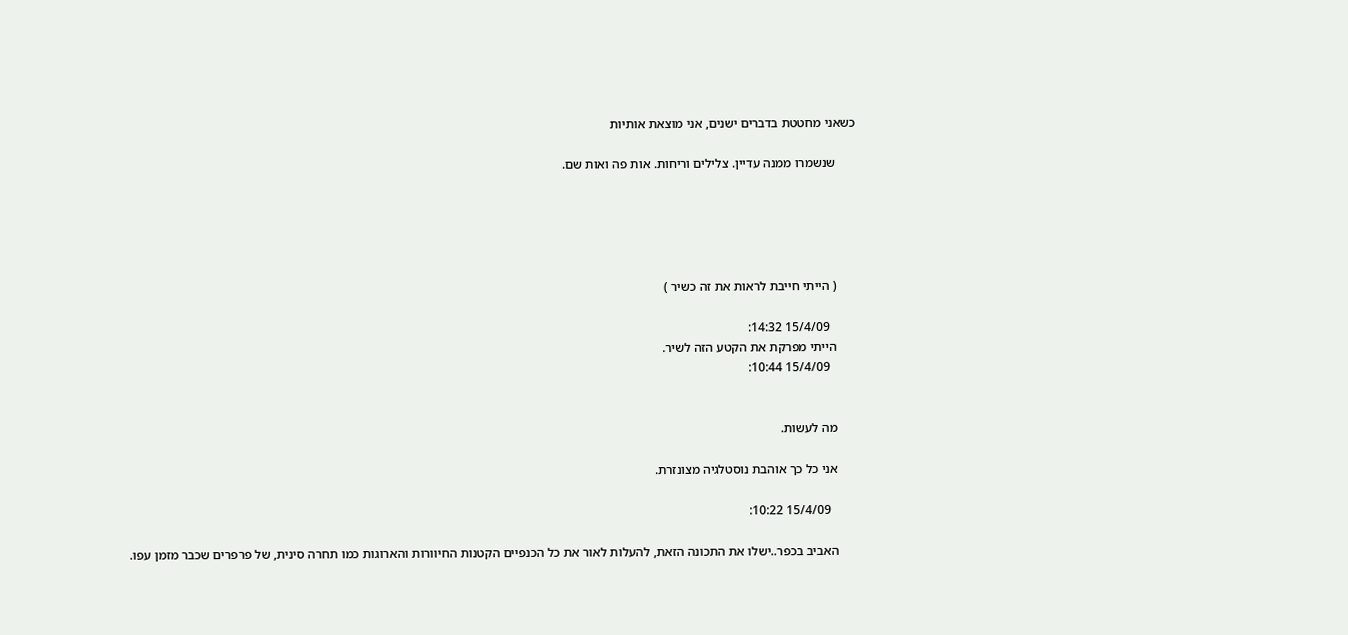כשאני מחטטת בדברים ישנים, אני מוצאת אותיות

      שנשמרו ממנה עדיין. צלילים וריחות. אות פה ואות שם.





      ( הייתי חייבת לראות את זה כשיר )

        15/4/09 14:32:
      הייתי מפרקת את הקטע הזה לשיר.
        15/4/09 10:44:


      מה לעשות.

      אני כל כך אוהבת נוסטלגיה מצונזרת.

        15/4/09 10:22:

      האביב בכפר..ישלו את התכונה הזאת, להעלות לאור את כל הכנפיים הקטנות החיוורות והארוגות כמו תחרה סינית, של פרפרים שכבר מזמן עפו.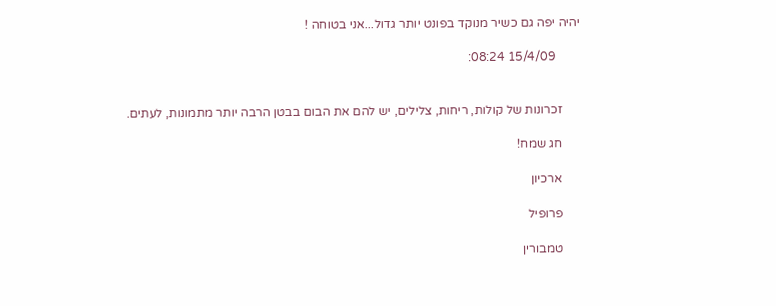יהיה יפה גם כשיר מנוקד בפונט יותר גדול...אני בטוחה !

        15/4/09 08:24:


      זכרונות של קולות, ריחות, צלילים, יש להם את הבום בבטן הרבה יותר מתמונות, לעתים.

      חג שמח!

      ארכיון

      פרופיל

      טמבורין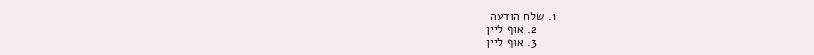1. שלח הודעה
      2. אוף ליין
      3. אוף ליין